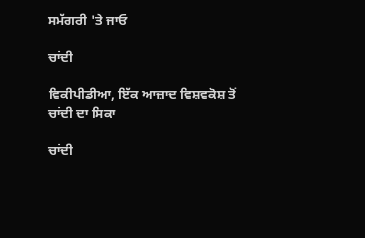ਸਮੱਗਰੀ 'ਤੇ ਜਾਓ

ਚਾਂਦੀ

ਵਿਕੀਪੀਡੀਆ, ਇੱਕ ਆਜ਼ਾਦ ਵਿਸ਼ਵਕੋਸ਼ ਤੋਂ
ਚਾਂਦੀ ਦਾ ਸਿਕਾ

ਚਾਂਦੀ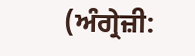(ਅੰਗ੍ਰੇਜ਼ੀ: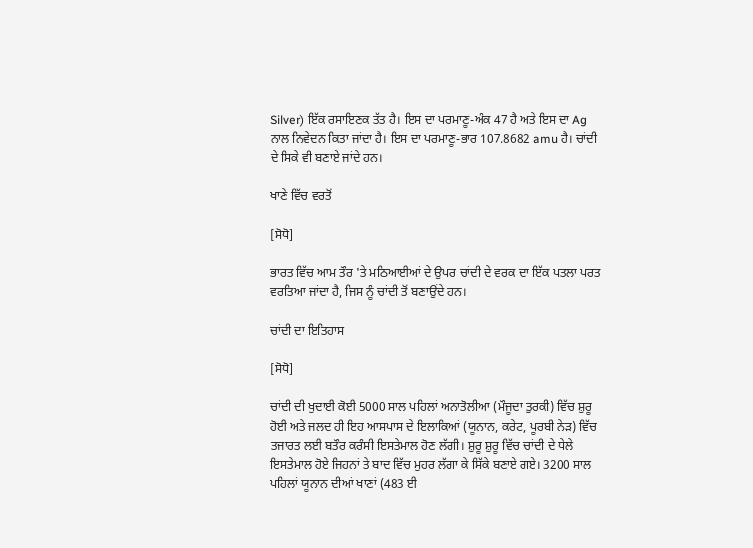Silver) ਇੱਕ ਰਸਾਇਣਕ ਤੱਤ ਹੈ। ਇਸ ਦਾ ਪਰਮਾਣੂ-ਅੰਕ 47 ਹੈ ਅਤੇ ਇਸ ਦਾ Ag ਨਾਲ ਨਿਵੇਦਨ ਕਿਤਾ ਜਾਂਦਾ ਹੈ। ਇਸ ਦਾ ਪਰਮਾਣੂ-ਭਾਰ 107.8682 amu ਹੈ। ਚਾਂਦੀ ਦੇ ਸਿਕੇ ਵੀ ਬਣਾਏ ਜਾਂਦੇ ਹਨ।

ਖਾਣੇ ਵਿੱਚ ਵਰਤੋਂ

[ਸੋਧੋ]

ਭਾਰਤ ਵਿੱਚ ਆਮ ਤੌਰ 'ਤੇ ਮਠਿਆਈਆਂ ਦੇ ਉਪਰ ਚਾਂਦੀ ਦੇ ਵਰਕ ਦਾ ਇੱਕ ਪਤਲਾ ਪਰਤ ਵਰਤਿਆ ਜਾਂਦਾ ਹੈ, ਜਿਸ ਨੂੰ ਚਾਂਦੀ ਤੋਂ ਬਣਾਉਂਦੇ ਹਨ।

ਚਾਂਦੀ ਦਾ ਇਤਿਹਾਸ

[ਸੋਧੋ]

ਚਾਂਦੀ ਦੀ ਖੁਦਾਈ ਕੋਈ 5000 ਸਾਲ ਪਹਿਲਾਂ ਅਨਾਤੋਲੀਆ (ਮੌਜੂਦਾ ਤੁਰਕੀ) ਵਿੱਚ ਸ਼ੁਰੂ ਹੋਈ ਅਤੇ ਜਲਦ ਹੀ ਇਹ ਆਸਪਾਸ ਦੇ ਇਲਾਕਿਆਂ (ਯੂਨਾਨ, ਕਰੇਟ, ਪੂਰਬੀ ਨੇੜ) ਵਿੱਚ ਤਜਾਰਤ ਲਈ ਬਤੌਰ ਕਰੰਸੀ ਇਸਤੇਮਾਲ ਹੋਣ ਲੱਗੀ। ਸ਼ੁਰੂ ਸ਼ੁਰੂ ਵਿੱਚ ਚਾਂਦੀ ਦੇ ਧੇਲੇ ਇਸਤੇਮਾਲ ਹੋਏ ਜਿਹਨਾਂ ਤੇ ਬਾਦ ਵਿੱਚ ਮੁਹਰ ਲੱਗਾ ਕੇ ਸਿੱਕੇ ਬਣਾਏ ਗਏ। 3200 ਸਾਲ ਪਹਿਲਾਂ ਯੂਨਾਨ ਦੀਆਂ ਖਾਣਾਂ (483 ਈ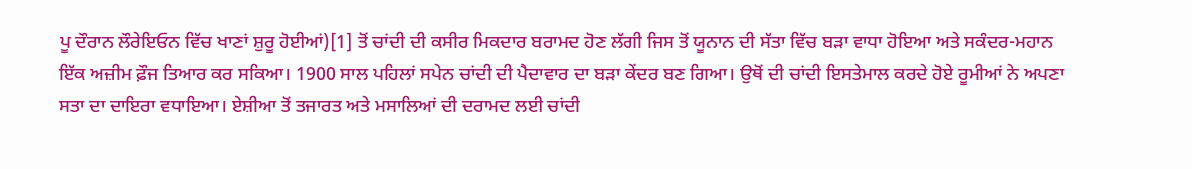ਪੂ ਦੌਰਾਨ ਲੌਰੇਇਓਨ ਵਿੱਚ ਖਾਣਾਂ ਸ਼ੁਰੂ ਹੋਈਆਂ)[1] ਤੋਂ ਚਾਂਦੀ ਦੀ ਕਸੀਰ ਮਿਕਦਾਰ ਬਰਾਮਦ ਹੋਣ ਲੱਗੀ ਜਿਸ ਤੋਂ ਯੂਨਾਨ ਦੀ ਸੱਤਾ ਵਿੱਚ ਬੜਾ ਵਾਧਾ ਹੋਇਆ ਅਤੇ ਸਕੰਦਰ-ਮਹਾਨ ਇੱਕ ਅਜ਼ੀਮ ਫ਼ੌਜ ਤਿਆਰ ਕਰ ਸਕਿਆ। 1900 ਸਾਲ ਪਹਿਲਾਂ ਸਪੇਨ ਚਾਂਦੀ ਦੀ ਪੈਦਾਵਾਰ ਦਾ ਬੜਾ ਕੇਂਦਰ ਬਣ ਗਿਆ। ਉਥੋਂ ਦੀ ਚਾਂਦੀ ਇਸਤੇਮਾਲ ਕਰਦੇ ਹੋਏ ਰੂਮੀਆਂ ਨੇ ਅਪਣਾ ਸਤਾ ਦਾ ਦਾਇਰਾ ਵਧਾਇਆ। ਏਸ਼ੀਆ ਤੋਂ ਤਜਾਰਤ ਅਤੇ ਮਸਾਲਿਆਂ ਦੀ ਦਰਾਮਦ ਲਈ ਚਾਂਦੀ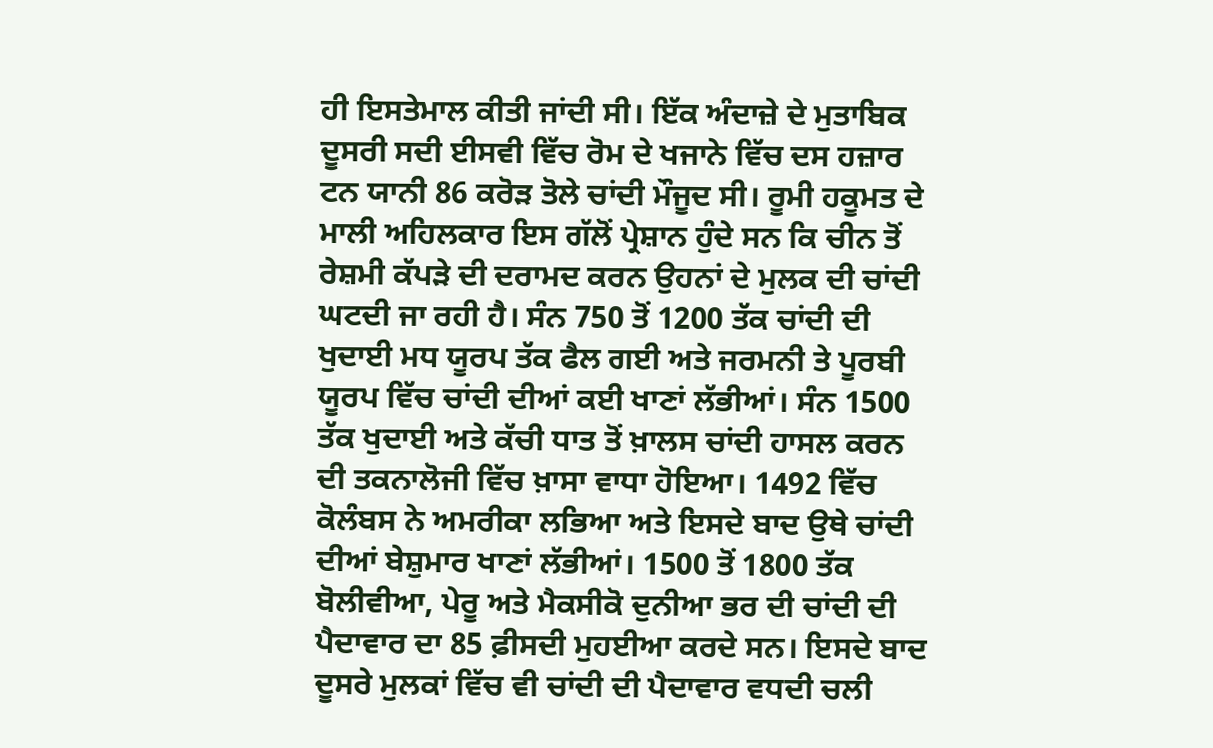ਹੀ ਇਸਤੇਮਾਲ ਕੀਤੀ ਜਾਂਦੀ ਸੀ। ਇੱਕ ਅੰਦਾਜ਼ੇ ਦੇ ਮੁਤਾਬਿਕ ਦੂਸਰੀ ਸਦੀ ਈਸਵੀ ਵਿੱਚ ਰੋਮ ਦੇ ਖਜਾਨੇ ਵਿੱਚ ਦਸ ਹਜ਼ਾਰ ਟਨ ਯਾਨੀ 86 ਕਰੋੜ ਤੋਲੇ ਚਾਂਦੀ ਮੌਜੂਦ ਸੀ। ਰੂਮੀ ਹਕੂਮਤ ਦੇ ਮਾਲੀ ਅਹਿਲਕਾਰ ਇਸ ਗੱਲੋਂ ਪ੍ਰੇਸ਼ਾਨ ਹੁੰਦੇ ਸਨ ਕਿ ਚੀਨ ਤੋਂ ਰੇਸ਼ਮੀ ਕੱਪੜੇ ਦੀ ਦਰਾਮਦ ਕਰਨ ਉਹਨਾਂ ਦੇ ਮੁਲਕ ਦੀ ਚਾਂਦੀ ਘਟਦੀ ਜਾ ਰਹੀ ਹੈ। ਸੰਨ 750 ਤੋਂ 1200 ਤੱਕ ਚਾਂਦੀ ਦੀ ਖੁਦਾਈ ਮਧ ਯੂਰਪ ਤੱਕ ਫੈਲ ਗਈ ਅਤੇ ਜਰਮਨੀ ਤੇ ਪੂਰਬੀ ਯੂਰਪ ਵਿੱਚ ਚਾਂਦੀ ਦੀਆਂ ਕਈ ਖਾਣਾਂ ਲੱਭੀਆਂ। ਸੰਨ 1500 ਤੱਕ ਖੁਦਾਈ ਅਤੇ ਕੱਚੀ ਧਾਤ ਤੋਂ ਖ਼ਾਲਸ ਚਾਂਦੀ ਹਾਸਲ ਕਰਨ ਦੀ ਤਕਨਾਲੋਜੀ ਵਿੱਚ ਖ਼ਾਸਾ ਵਾਧਾ ਹੋਇਆ। 1492 ਵਿੱਚ ਕੋਲੰਬਸ ਨੇ ਅਮਰੀਕਾ ਲਭਿਆ ਅਤੇ ਇਸਦੇ ਬਾਦ ਉਥੇ ਚਾਂਦੀ ਦੀਆਂ ਬੇਸ਼ੁਮਾਰ ਖਾਣਾਂ ਲੱਭੀਆਂ। 1500 ਤੋਂ 1800 ਤੱਕ ਬੋਲੀਵੀਆ, ਪੇਰੂ ਅਤੇ ਮੈਕਸੀਕੋ ਦੁਨੀਆ ਭਰ ਦੀ ਚਾਂਦੀ ਦੀ ਪੈਦਾਵਾਰ ਦਾ 85 ਫ਼ੀਸਦੀ ਮੁਹਈਆ ਕਰਦੇ ਸਨ। ਇਸਦੇ ਬਾਦ ਦੂਸਰੇ ਮੁਲਕਾਂ ਵਿੱਚ ਵੀ ਚਾਂਦੀ ਦੀ ਪੈਦਾਵਾਰ ਵਧਦੀ ਚਲੀ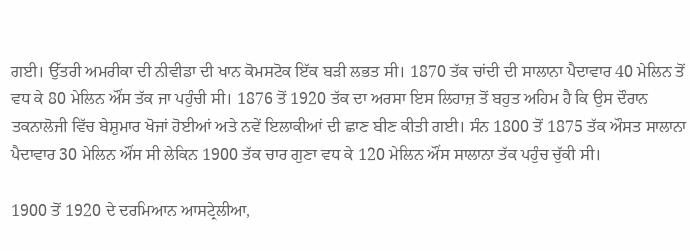ਗਈ। ਉੱਤਰੀ ਅਮਰੀਕਾ ਦੀ ਨੀਵੀਡਾ ਦੀ ਖਾਨ ਕੋਮਸਟੋਕ ਇੱਕ ਬੜੀ ਲਭਤ ਸੀ। 1870 ਤੱਕ ਚਾਂਦੀ ਦੀ ਸਾਲਾਨਾ ਪੈਦਾਵਾਰ 40 ਮੇਲਿਨ ਤੋਂ ਵਧ ਕੇ 80 ਮੇਲਿਨ ਔਂਸ ਤੱਕ ਜਾ ਪਹੁੰਚੀ ਸੀ। 1876 ਤੋਂ 1920 ਤੱਕ ਦਾ ਅਰਸਾ ਇਸ ਲਿਹਾਜ਼ ਤੋਂ ਬਹੁਤ ਅਹਿਮ ਹੈ ਕਿ ਉਸ ਦੌਰਾਨ ਤਕਨਾਲੋਜੀ ਵਿੱਚ ਬੇਸ਼ੁਮਾਰ ਖੋਜਾਂ ਹੋਈਆਂ ਅਤੇ ਨਵੇਂ ਇਲਾਕੀਆਂ ਦੀ ਛਾਣ ਬੀਣ ਕੀਤੀ ਗਈ। ਸੰਨ 1800 ਤੋਂ 1875 ਤੱਕ ਔਸਤ ਸਾਲਾਨਾ ਪੈਦਾਵਾਰ 30 ਮੇਲਿਨ ਔਂਸ ਸੀ ਲੇਕਿਨ 1900 ਤੱਕ ਚਾਰ ਗੁਣਾ ਵਧ ਕੇ 120 ਮੇਲਿਨ ਔਂਸ ਸਾਲਾਨਾ ਤੱਕ ਪਹੁੰਚ ਚੁੱਕੀ ਸੀ।

1900 ਤੋਂ 1920 ਦੇ ਦਰਮਿਆਨ ਆਸਟ੍ਰੇਲੀਆ,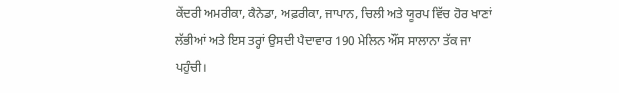ਕੇਂਦਰੀ ਅਮਰੀਕਾ, ਕੈਨੇਡਾ, ਅਫ਼ਰੀਕਾ, ਜਾਪਾਨ, ਚਿਲੀ ਅਤੇ ਯੂਰਪ ਵਿੱਚ ਹੋਰ ਖਾਣਾਂ ਲੱਭੀਆਂ ਅਤੇ ਇਸ ਤਰ੍ਹਾਂ ਉਸਦੀ ਪੈਦਾਵਾਰ 190 ਮੇਲਿਨ ਔਂਸ ਸਾਲਾਨਾ ਤੱਕ ਜਾ ਪਹੁੰਚੀ।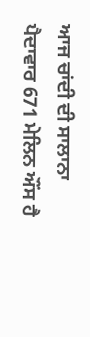ਆਜ ਚਾਂਦੀ ਦੀ ਸਾਲਾਨਾ ਪੈਦਾਵਾਰ 671 ਮੇਲਿਨ ਔਂਸ ਹੈ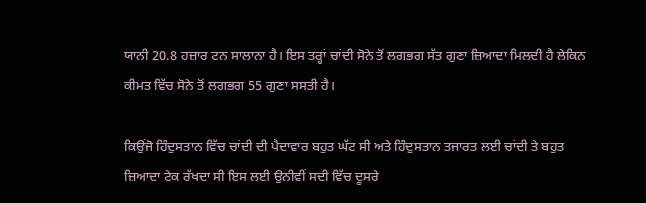ਯਾਨੀ 20.8 ਹਜ਼ਾਰ ਟਨ ਸਾਲਾਨਾ ਹੈ। ਇਸ ਤਰ੍ਹਾਂ ਚਾਂਦੀ ਸੋਨੇ ਤੋਂ ਲਗਭਗ ਸੱਤ ਗੁਣਾ ਜ਼ਿਆਦਾ ਮਿਲਦੀ ਹੈ ਲੇਕਿਨ ਕੀਮਤ ਵਿੱਚ ਸੋਨੇ ਤੋਂ ਲਗਭਗ 55 ਗੁਣਾ ਸਸਤੀ ਹੈ।

ਕਿਉਂਜੋ ਹਿੰਦੁਸਤਾਨ ਵਿੱਚ ਚਾਂਦੀ ਦੀ ਪੈਦਾਵਾਰ ਬਹੁਤ ਘੱਟ ਸੀ ਅਤੇ ਹਿੰਦੁਸਤਾਨ ਤਜਾਰਤ ਲਈ ਚਾਂਦੀ ਤੇ ਬਹੁਤ ਜ਼ਿਆਦਾ ਟੇਕ ਰੱਖਦਾ ਸੀ ਇਸ ਲਈ ਉਨੀਵੀਂ ਸਦੀ ਵਿੱਚ ਦੂਸਰੇ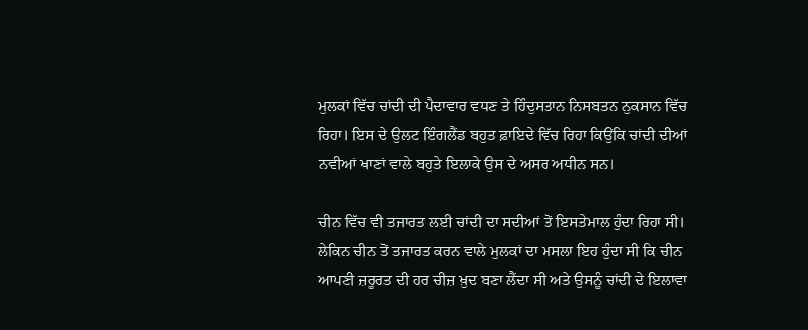ਮੁਲਕਾਂ ਵਿੱਚ ਚਾਂਦੀ ਦੀ ਪੈਦਾਵਾਰ ਵਧਣ ਤੇ ਹਿੰਦੁਸਤਾਨ ਨਿਸਬਤਨ ਨੁਕਸਾਨ ਵਿੱਚ ਰਿਹਾ। ਇਸ ਦੇ ਉਲਟ ਇੰਗਲੈਂਡ ਬਹੁਤ ਫ਼ਾਇਦੇ ਵਿੱਚ ਰਿਹਾ ਕਿਉਂਕਿ ਚਾਂਦੀ ਦੀਆਂ ਨਵੀਆਂ ਖਾਣਾਂ ਵਾਲੇ ਬਹੁਤੇ ਇਲਾਕੇ ਉਸ ਦੇ ਅਸਰ ਅਧੀਨ ਸਨ।

ਚੀਨ ਵਿੱਚ ਵੀ ਤਜਾਰਤ ਲਈ ਚਾਂਦੀ ਦਾ ਸਦੀਆਂ ਤੋਂ ਇਸਤੇਮਾਲ ਹੁੰਦਾ ਰਿਹਾ ਸੀ। ਲੇਕਿਨ ਚੀਨ ਤੋਂ ਤਜਾਰਤ ਕਰਨ ਵਾਲੇ ਮੁਲਕਾਂ ਦਾ ਮਸਲਾ ਇਹ ਹੁੰਦਾ ਸੀ ਕਿ ਚੀਨ ਆਪਣੀ ਜ਼ਰੂਰਤ ਦੀ ਹਰ ਚੀਜ਼ ਖ਼ੁਦ ਬਣਾ ਲੈਂਦਾ ਸੀ ਅਤੇ ਉਸਨੂੰ ਚਾਂਦੀ ਦੇ ਇਲਾਵਾ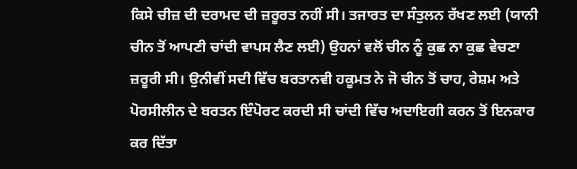ਕਿਸੇ ਚੀਜ਼ ਦੀ ਦਰਾਮਦ ਦੀ ਜ਼ਰੂਰਤ ਨਹੀਂ ਸੀ। ਤਜਾਰਤ ਦਾ ਸੰਤੁਲਨ ਰੱਖਣ ਲਈ (ਯਾਨੀ ਚੀਨ ਤੋਂ ਆਪਣੀ ਚਾਂਦੀ ਵਾਪਸ ਲੈਣ ਲਈ) ਉਹਨਾਂ ਵਲੋਂ ਚੀਨ ਨੂੰ ਕੁਛ ਨਾ ਕੁਛ ਵੇਚਣਾ ਜ਼ਰੂਰੀ ਸੀ। ਉਨੀਵੀਂ ਸਦੀ ਵਿੱਚ ਬਰਤਾਨਵੀ ਹਕੂਮਤ ਨੇ ਜੋ ਚੀਨ ਤੋਂ ਚਾਹ, ਰੇਸ਼ਮ ਅਤੇ ਪੋਰਸੀਲੀਨ ਦੇ ਬਰਤਨ ਇੰਪੋਰਟ ਕਰਦੀ ਸੀ ਚਾਂਦੀ ਵਿੱਚ ਅਦਾਇਗੀ ਕਰਨ ਤੋਂ ਇਨਕਾਰ ਕਰ ਦਿੱਤਾ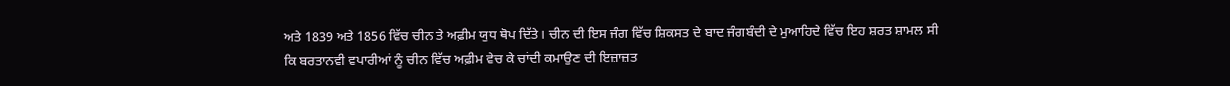ਅਤੇ 1839 ਅਤੇ 1856 ਵਿੱਚ ਚੀਨ ਤੇ ਅਫ਼ੀਮ ਯੁਧ ਥੋਪ ਦਿੱਤੇ। ਚੀਨ ਦੀ ਇਸ ਜੰਗ ਵਿੱਚ ਸ਼ਿਕਸਤ ਦੇ ਬਾਦ ਜੰਗਬੰਦੀ ਦੇ ਮੁਆਹਿਦੇ ਵਿੱਚ ਇਹ ਸ਼ਰਤ ਸ਼ਾਮਲ ਸੀ ਕਿ ਬਰਤਾਨਵੀ ਵਪਾਰੀਆਂ ਨੂੰ ਚੀਨ ਵਿੱਚ ਅਫ਼ੀਮ ਵੇਚ ਕੇ ਚਾਂਦੀ ਕਮਾਉਣ ਦੀ ਇਜ਼ਾਜ਼ਤ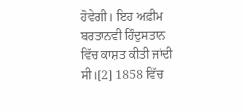ਹੋਵੇਗੀ। ਇਹ ਅਫ਼ੀਮ ਬਰਤਾਨਵੀ ਹਿੰਦੁਸਤਾਨ ਵਿੱਚ ਕਾਸ਼ਤ ਕੀਤੀ ਜਾਂਦੀ ਸੀ।[2] 1858 ਵਿੱਚ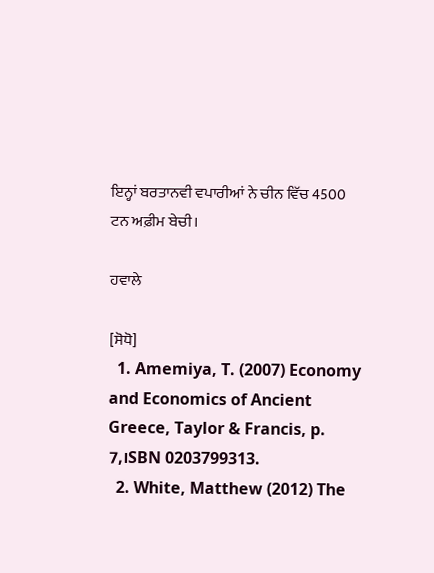ਇਨ੍ਹਾਂ ਬਰਤਾਨਵੀ ਵਪਾਰੀਆਂ ਨੇ ਚੀਨ ਵਿੱਚ 4500 ਟਨ ਅਫ਼ੀਮ ਬੇਚੀ।

ਹਵਾਲੇ

[ਸੋਧੋ]
  1. Amemiya, T. (2007) Economy and Economics of Ancient Greece, Taylor & Francis, p. 7,।SBN 0203799313.
  2. White, Matthew (2012) The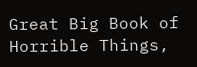Great Big Book of Horrible Things,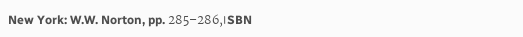New York: W.W. Norton, pp. 285–286,।SBN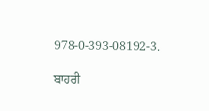978-0-393-08192-3.

ਬਾਹਰੀ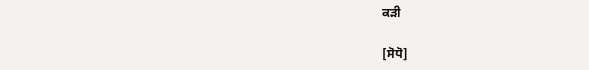ਕੜੀ

[ਸੋਧੋ]